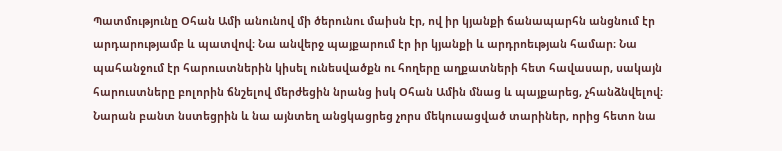Պատմությունը Օհան Ամի անունով մի ծերունու մաիսն էր, ով իր կյանքի ճանապարհն անցնում էր արդարությամբ և պատվով։ Նա անվերջ պայքարում էր իր կյանքի և արդրոեւթյան համար։ Նա պահանջում էր հարուստներին կիսել ունեսվածքն ու հողերը աղքատների հետ հավասար, սակայն հարուստները բոլորին ճնշելով մերժեցին նրանց իսկ Օհան Ամին մնաց և պայքարեց, չհանձնվելով։ Նարան բանտ նստեցրին և նա այնտեղ անցկացրեց չորս մեկուսացված տարիներ, որից հետո նա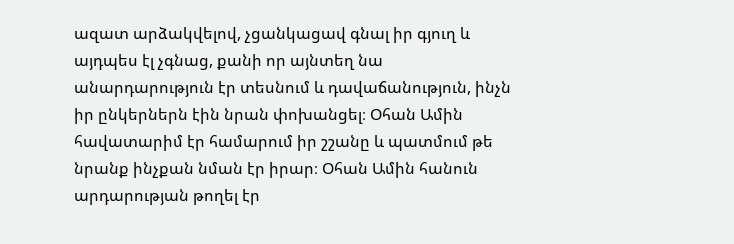ազատ արձակվելով, չցանկացավ գնալ իր գյուղ և այդպես էլ չգնաց, քանի որ այնտեղ նա անարդարություն էր տեսնում և դավաճանություն, ինչն իր ընկերներն էին նրան փոխանցել։ Օհան Ամին հավատարիմ էր համարում իր շշանը և պատմում թե նրանք ինչքան նման էր իրար։ Օհան Ամին հանուն արդարության թողել էր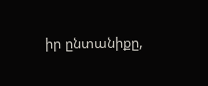իր ընտանիքը,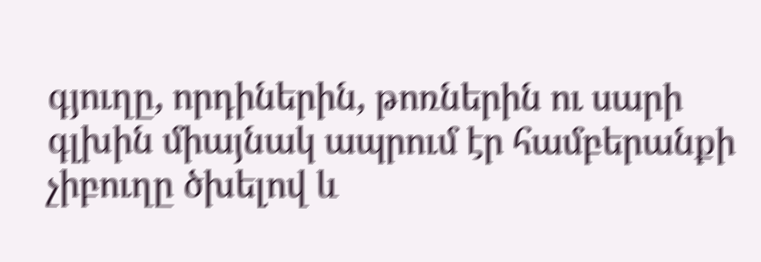գյուղը, որդիներին, թոռներին ու սարի գլխին միայնակ ապրում էր համբերանքի չիբուղը ծխելով և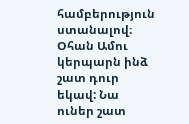համբերություն ստանալով։
Օհան Ամու կերպարն ինձ շատ դուր եկավ: Նա ուներ շատ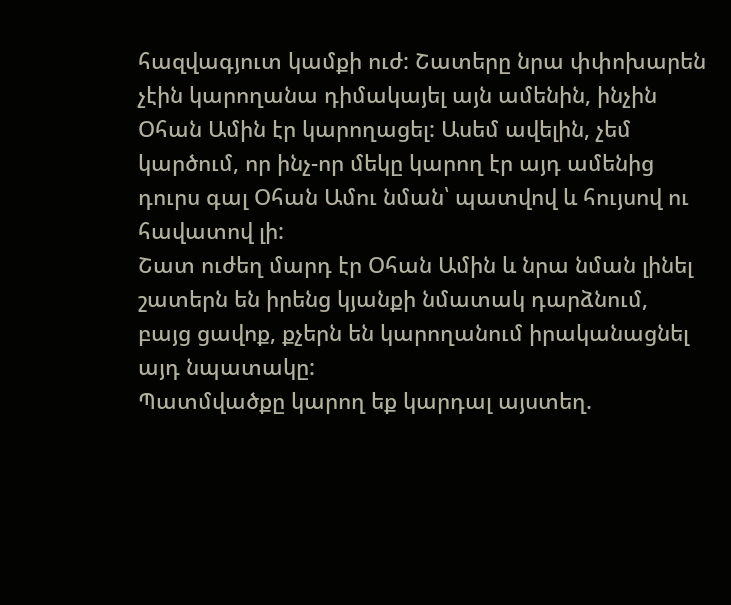հազվագյուտ կամքի ուժ: Շատերը նրա փփոխարեն չէին կարողանա դիմակայել այն ամենին, ինչին Օհան Ամին էր կարողացել: Ասեմ ավելին, չեմ կարծում, որ ինչ-որ մեկը կարող էր այդ ամենից դուրս գալ Օհան Ամու նման՝ պատվով և հույսով ու հավատով լի:
Շատ ուժեղ մարդ էր Օհան Ամին և նրա նման լինել շատերն են իրենց կյանքի նմատակ դարձնում, բայց ցավոք, քչերն են կարողանում իրականացնել այդ նպատակը:
Պատմվածքը կարող եք կարդալ այստեղ.